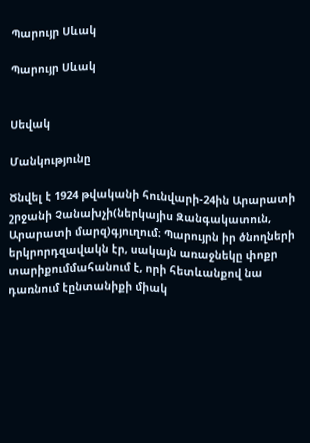Պարույր Սևակ

Պարույր Սևակ


Սեվակ

Մանկությունը

Ծնվել է 1924 թվականի հունվարի-24ին Արարատի շրջանի Չանախչի(ներկայիս Զանգակատուն, Արարատի մարզ)գյուղում։ Պարույրն իր ծնողների երկրորդզավակն էր, սակայն առաջնեկը փոքր տարիքումմահանում է, որի հետևանքով նա դառնում էընտանիքի միակ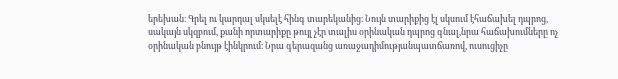երեխան։ Գրել ու կարդալ սկսելէ հինգ տարեկանից։ Նույն տարիքից էլ սկսում էհաճախել դպրոց, սակայն սկզբում, քանի որտարիքը թույլ չէր տալիս օրինական դպրոց գնալ,նրա հաճախումները ոչ օրինական բնույթ էինկրում։ Նրա գերազանց առաջադիմությանպատճառով, ուսուցիչը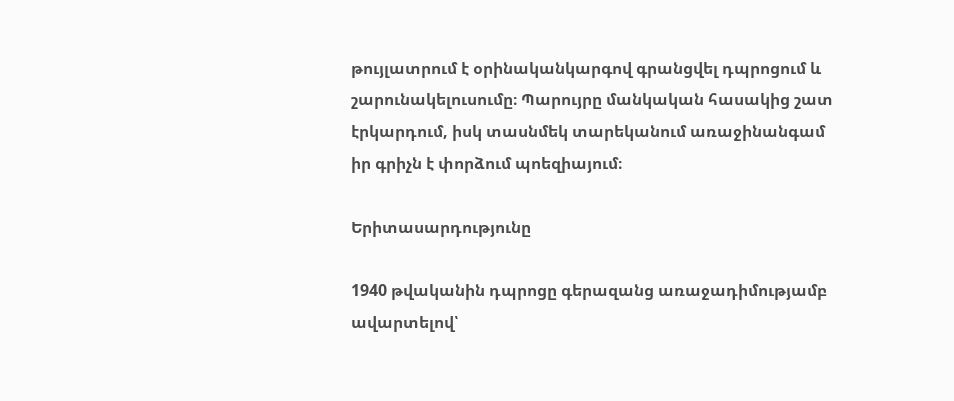թույլատրում է օրինականկարգով գրանցվել դպրոցում և շարունակելուսումը։ Պարույրը մանկական հասակից շատ էրկարդում, իսկ տասնմեկ տարեկանում առաջինանգամ իր գրիչն է փորձում պոեզիայում։

Երիտասարդությունը

1940 թվականին դպրոցը գերազանց առաջադիմությամբ ավարտելով՝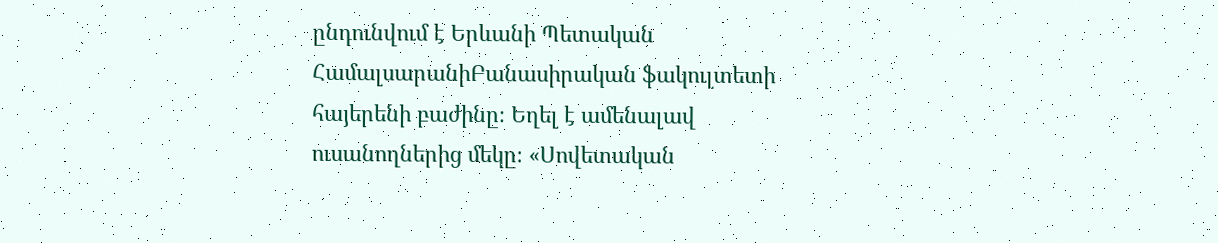ընդունվում է Երևանի Պետական ՀամալսարանիԲանասիրական ֆակուլտետի հայերենի բաժինը։ Եղել է ամենալավ ուսանողներից մեկը։ «Սովետական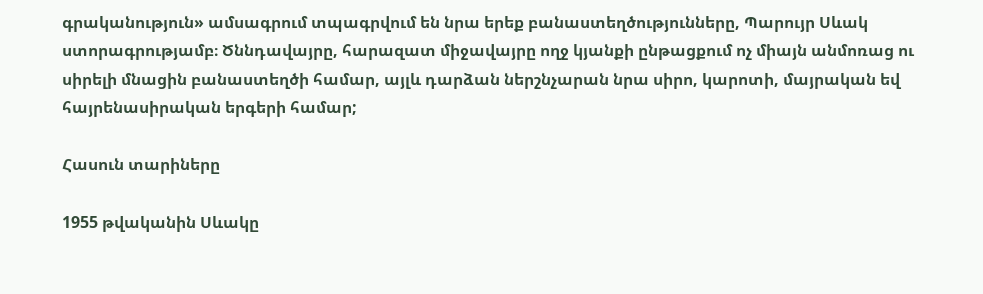գրականություն» ամսագրում տպագրվում են նրա երեք բանաստեղծությունները, Պարույր Սևակ ստորագրությամբ։ Ծննդավայրը, հարազատ միջավայրը ողջ կյանքի ընթացքում ոչ միայն անմոռաց ու սիրելի մնացին բանաստեղծի համար, այլև դարձան ներշնչարան նրա սիրո, կարոտի, մայրական եվ հայրենասիրական երգերի համար;

Հասուն տարիները

1955 թվականին Սևակը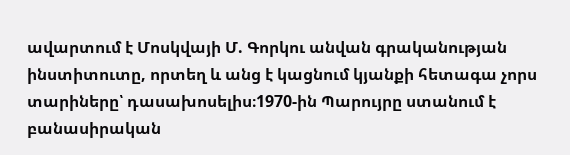ավարտում է Մոսկվայի Մ. Գորկու անվան գրականության ինստիտուտը, որտեղ և անց է կացնում կյանքի հետագա չորս տարիները՝ դասախոսելիս։1970-ին Պարույրը ստանում է բանասիրական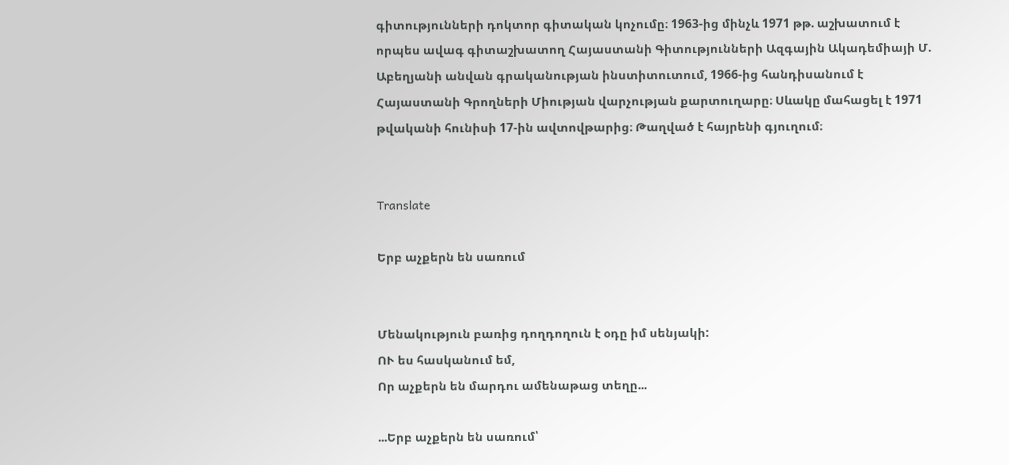գիտությունների դոկտոր գիտական կոչումը։ 1963-ից մինչև 1971 թթ. աշխատում է որպես ավագ գիտաշխատող Հայաստանի Գիտությունների Ազգային Ակադեմիայի Մ. Աբեղյանի անվան գրականության ինստիտուտում, 1966-ից հանդիսանում է Հայաստանի Գրողների Միության վարչության քարտուղարը։ Սևակը մահացել է 1971 թվականի հունիսի 17-ին ավտովթարից։ Թաղված է հայրենի գյուղում։


Translate

Երբ աչքերն են սառում


Մենակություն բառից դողդողուն է օդը իմ սենյակի:
ՈՒ ես հասկանում եմ,
Որ աչքերն են մարդու ամենաթաց տեղը...

...Երբ աչքերն են սառում՝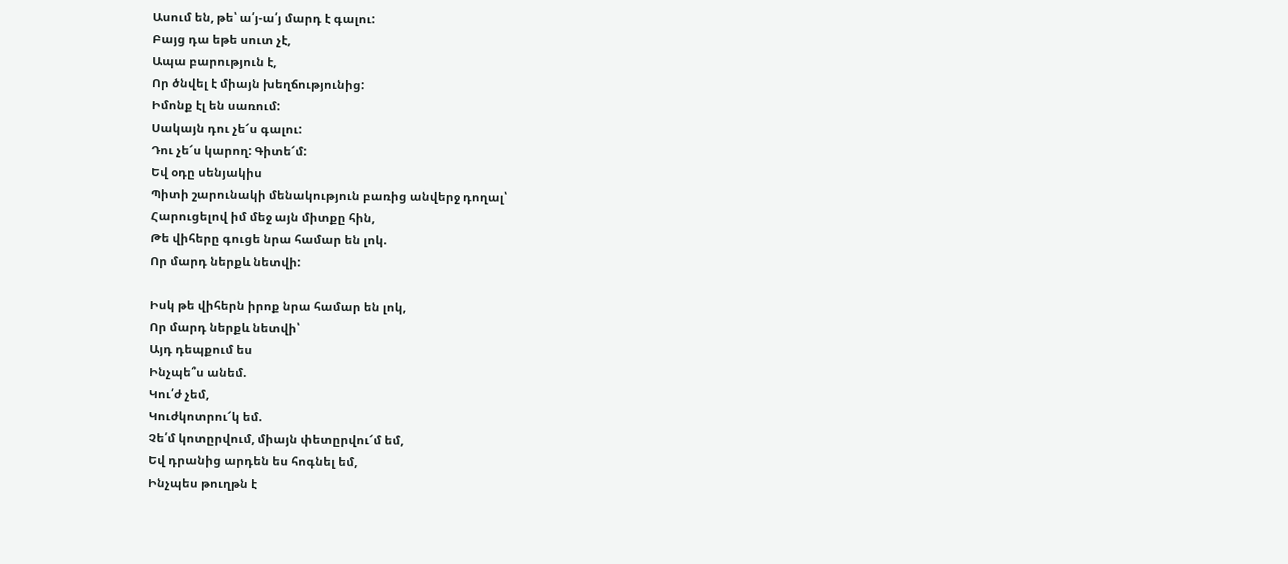Ասում են, թե՝ ա՛յ-ա՛յ մարդ է գալու:
Բայց դա եթե սուտ չէ,
Ապա բարություն է,
Որ ծնվել է միայն խեղճությունից:
Իմոնք էլ են սառում:
Սակայն դու չե՜ս գալու:
Դու չե՜ս կարող: Գիտե՜մ:
Եվ օդը սենյակիս
Պիտի շարունակի մենակություն բառից անվերջ դողալ՝
Հարուցելով իմ մեջ այն միտքը հին,
Թե վիհերը գուցե նրա համար են լոկ.
Որ մարդ ներքև նետվի:

Իսկ թե վիհերն իրոք նրա համար են լոկ,
Որ մարդ ներքև նետվի՝
Այդ դեպքում ես
Ինչպե՞ս անեմ.
Կու՛ժ չեմ,
Կուժկոտրու՜կ եմ.
Չե՛մ կոտըրվում, միայն փետըրվու՜մ եմ,
Եվ դրանից արդեն ես հոգնել եմ,
Ինչպես թուղթն է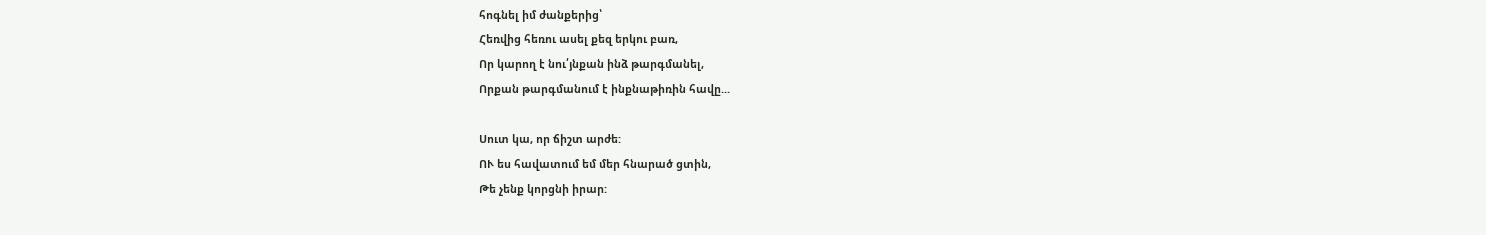հոգնել իմ ժանքերից՝
Հեռվից հեռու ասել քեզ երկու բառ,
Որ կարող է նու՛յնքան ինձ թարգմանել,
Որքան թարգմանում է ինքնաթիռին հավը...

Սուտ կա, որ ճիշտ արժե:
ՈՒ ես հավատում եմ մեր հնարած ցտին,
Թե չենք կորցնի իրար: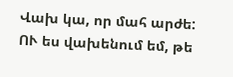Վախ կա, որ մահ արժե:
ՈՒ ես վախենում եմ, թե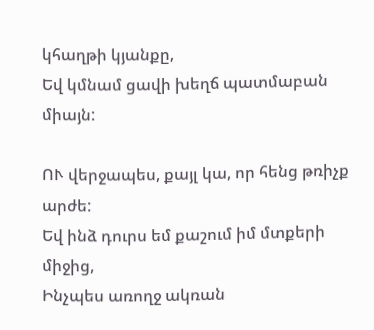կհաղթի կյանքը,
Եվ կմնամ ցավի խեղճ պատմաբան միայն:

ՈՒ վերջապես, քայլ կա, որ հենց թռիչք արժե:
Եվ ինձ դուրս եմ քաշում իմ մտքերի միջից,
Ինչպես առողջ ակռան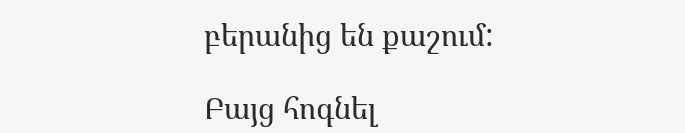բերանից են քաշում:

Բայց հոգնել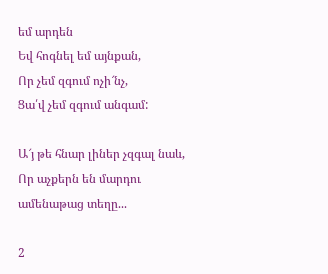եմ արդեն
Եվ հոգնել եմ այնքան,
Որ չեմ զգում ոչի՜նչ,
Ցա՛վ չեմ զգում անգամ:

Ա՜յ թե հնար լիներ չզգալ նաև,
Որ աչքերն են մարդու ամենաթաց տեղը...

2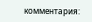комментария: